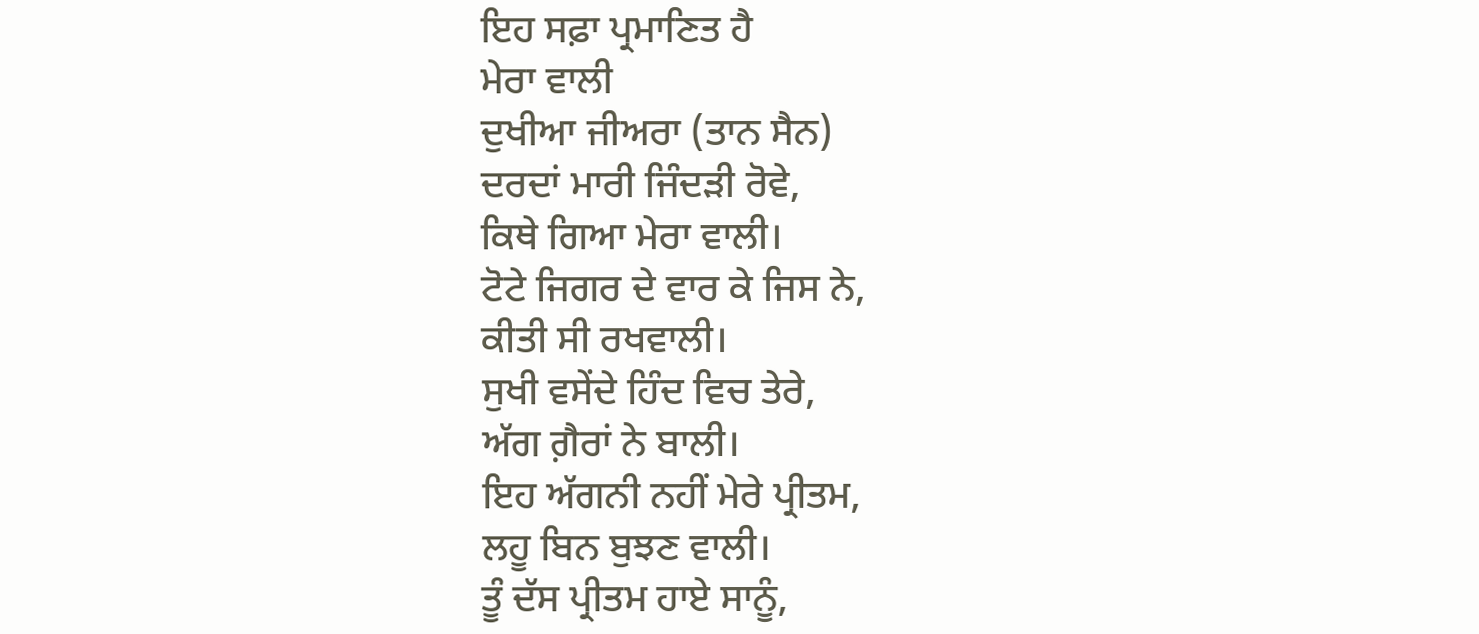ਇਹ ਸਫ਼ਾ ਪ੍ਰਮਾਣਿਤ ਹੈ
ਮੇਰਾ ਵਾਲੀ
ਦੁਖੀਆ ਜੀਅਰਾ (ਤਾਨ ਸੈਨ)
ਦਰਦਾਂ ਮਾਰੀ ਜਿੰਦੜੀ ਰੋਵੇ,
ਕਿਥੇ ਗਿਆ ਮੇਰਾ ਵਾਲੀ।
ਟੋਟੇ ਜਿਗਰ ਦੇ ਵਾਰ ਕੇ ਜਿਸ ਨੇ,
ਕੀਤੀ ਸੀ ਰਖਵਾਲੀ।
ਸੁਖੀ ਵਸੇਂਦੇ ਹਿੰਦ ਵਿਚ ਤੇਰੇ,
ਅੱਗ ਗ਼ੈਰਾਂ ਨੇ ਬਾਲੀ।
ਇਹ ਅੱਗਨੀ ਨਹੀਂ ਮੇਰੇ ਪ੍ਰੀਤਮ,
ਲਹੂ ਬਿਨ ਬੁਝਣ ਵਾਲੀ।
ਤੂੰ ਦੱਸ ਪ੍ਰੀਤਮ ਹਾਏ ਸਾਨੂੰ,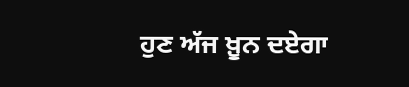ਹੁਣ ਅੱਜ ਖ਼ੂਨ ਦਏਗਾ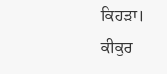ਕਿਹੜਾ।
ਕੀਕੁਰ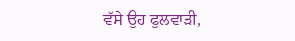ਵੱਸੇ ਉਹ ਫੁਲਵਾੜੀ,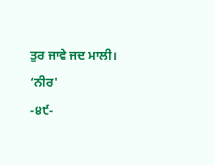ਤੁਰ ਜਾਵੇ ਜਦ ਮਾਲੀ।
‘ਨੀਰ'
-੪੯-